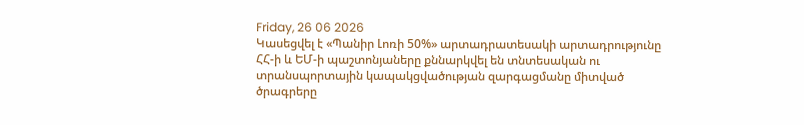Friday, 26 06 2026
Կասեցվել է «Պանիր Լոռի 50%» արտադրատեսակի արտադրությունը
ՀՀ-ի և ԵՄ-ի պաշտոնյաները քննարկվել են տնտեսական ու տրանսպորտային կապակցվածության զարգացմանը միտված ծրագրերը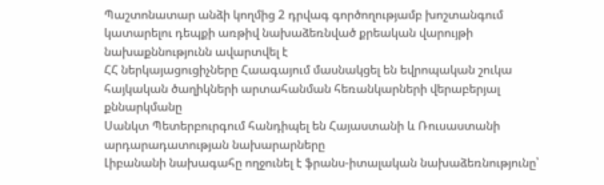Պաշտոնատար անձի կողմից 2 դրվագ գործողությամբ խոշտանգում կատարելու դեպքի առթիվ նախաձեռնված քրեական վարույթի նախաքննությունն ավարտվել է
ՀՀ ներկայացուցիչները Հաագայում մասնակցել են եվրոպական շուկա հայկական ծաղիկների արտահանման հեռանկարների վերաբերյալ քննարկմանը
Սանկտ Պետերբուրգում հանդիպել են Հայաստանի և Ռուսաստանի արդարադատության նախարարները
Լիբանանի նախագահը ողջունել է ֆրանս-իտալական նախաձեռնությունը՝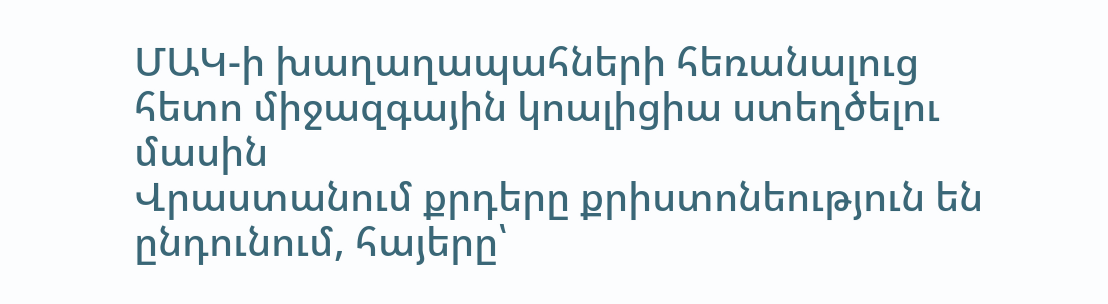ՄԱԿ-ի խաղաղապահների հեռանալուց հետո միջազգային կոալիցիա ստեղծելու մասին
Վրաստանում քրդերը քրիստոնեություն են ընդունում, հայերը՝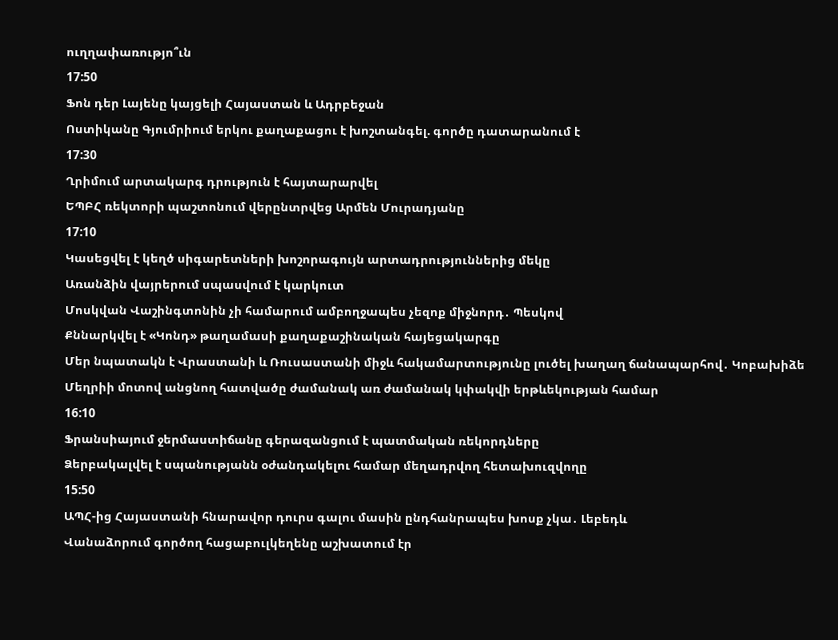ուղղափառությո՞ւն
17:50
Ֆոն դեր Լայենը կայցելի Հայաստան և Ադրբեջան
Ոստիկանը Գյումրիում երկու քաղաքացու է խոշտանգել. գործը դատարանում է
17:30
Ղրիմում արտակարգ դրություն է հայտարարվել
ԵՊԲՀ ռեկտորի պաշտոնում վերընտրվեց Արմեն Մուրադյանը
17:10
Կասեցվել է կեղծ սիգարետների խոշորագույն արտադրություններից մեկը
Առանձին վայրերում սպասվում է կարկուտ
Մոսկվան Վաշինգտոնին չի համարում ամբողջապես չեզոք միջնորդ․ Պեսկով
Քննարկվել է «Կոնդ» թաղամասի քաղաքաշինական հայեցակարգը
Մեր նպատակն է Վրաստանի և Ռուսաստանի միջև հակամարտությունը լուծել խաղաղ ճանապարհով․ Կոբախիձե
Մեղրիի մոտով անցնող հատվածը ժամանակ առ ժամանակ կփակվի երթևեկության համար
16:10
Ֆրանսիայում ջերմաստիճանը գերազանցում է պատմական ռեկորդները
Ձերբակալվել է սպանությանն օժանդակելու համար մեղադրվող հետախուզվողը
15:50
ԱՊՀ-ից Հայաստանի հնարավոր դուրս գալու մասին ընդհանրապես խոսք չկա․ Լեբեդև
Վանաձորում գործող հացաբուլկեղենը աշխատում էր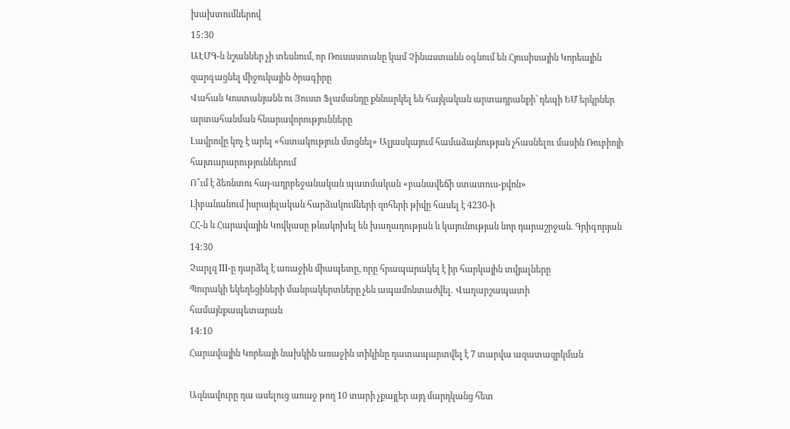խախտումներով
15:30
ԱԷՄԳ-ն նշաններ չի տեսնում, որ Ռուսաստանը կամ Չինաստանն օգնում են Հյուսիսային Կորեային զարգացնել միջուկային ծրագիրը
Վահան Կոստանյանն ու Յուստ Ֆլամանդը քննարկել են հայկական արտադրանքի՝ դեպի ԵՄ երկրներ արտահանման հնարավորությունները
Լավրովը կոչ է արել «հստակություն մտցնել» Ալյասկայում համաձայնության չհասնելու մասին Ռուբիոյի հայտարարություններում
Ո՞ւմ է ձեռնտու հայ-ադրբեջանական պատմական «բանավեճի ստատուս-քվոն»
Լիբանանում իսրայելական հարձակումների զոհերի թիվը հասել է 4230-ի
ՀՀ-ն և Հարավային Կովկասը թևակոխել են խաղաղության և կայունության նոր դարաշրջան. Գրիգորյան
14:30
Չարլզ III-ը դարձել է առաջին միապետը, որը հրապարակել է իր հարկային տվյալները
Պուրակի եկեղեցիների մանրակերտները չեն ապամոնտաժվել․ Վաղարշապատի համայնքապետարան
14:10
Հարավային Կորեայի նախկին առաջին տիկինը դատապարտվել է 7 տարվա ազատազրկման

Ազնավուրը դա ասելուց առաջ թող 10 տարի չքայլեր այդ մարդկանց հետ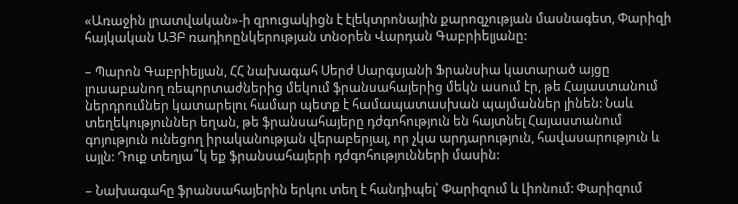«Առաջին լրատվական»-ի զրուցակիցն է էլեկտրոնային քարոզչության մասնագետ, Փարիզի հայկական ԱՅԲ ռադիոընկերության տնօրեն Վարդան Գաբրիելյանը:

– Պարոն Գաբրիելյան, ՀՀ նախագահ Սերժ Սարգսյանի Ֆրանսիա կատարած այցը լուսաբանող ռեպորտաժներից մեկում ֆրանսահայերից մեկն ասում էր, թե Հայաստանում ներդրումներ կատարելու համար պետք է համապատասխան պայմաններ լինեն: Նաև տեղեկություններ եղան, թե ֆրանսահայերը դժգոհություն են հայտնել Հայաստանում գոյություն ունեցող իրականության վերաբերյալ, որ չկա արդարություն, հավասարություն և այլն: Դուք տեղյա՞կ եք ֆրանսահայերի դժգոհությունների մասին:

– Նախագահը ֆրանսահայերին երկու տեղ է հանդիպել՝ Փարիզում և Լիոնում: Փարիզում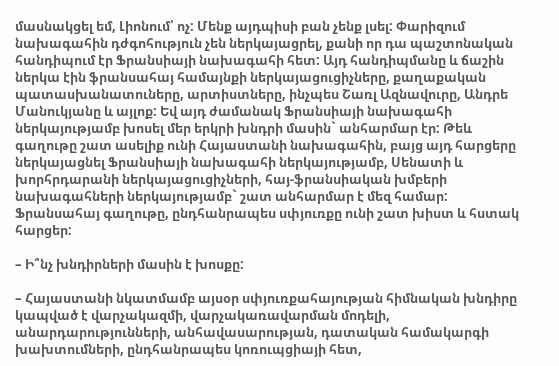մասնակցել եմ, Լիոնում՝ ոչ: Մենք այդպիսի բան չենք լսել: Փարիզում նախագահին դժգոհություն չեն ներկայացրել, քանի որ դա պաշտոնական հանդիպում էր Ֆրանսիայի նախագահի հետ: Այդ հանդիպմանը և ճաշին ներկա էին ֆրանսահայ համայնքի ներկայացուցիչները, քաղաքական պատասխանատուները, արտիստները, ինչպես Շառլ Ազնավուրը, Անդրե Մանուկյանը և այլոք: Եվ այդ ժամանակ Ֆրանսիայի նախագահի ներկայությամբ խոսել մեր երկրի խնդրի մասին` անհարմար էր: Թեև գաղութը շատ ասելիք ունի Հայաստանի նախագահին, բայց այդ հարցերը ներկայացնել Ֆրանսիայի նախագահի ներկայությամբ, Սենատի և խորհրդարանի ներկայացուցիչների, հայ-ֆրանսիական խմբերի նախագահների ներկայությամբ` շատ անհարմար է մեզ համար: Ֆրանսահայ գաղութը, ընդհանրապես սփյուռքը ունի շատ խիստ և հստակ հարցեր:

– Ի՞նչ խնդիրների մասին է խոսքը:

– Հայաստանի նկատմամբ այսօր սփյուռքահայության հիմնական խնդիրը կապված է վարչակազմի, վարչակառավարման մոդելի, անարդարությունների, անհավասարության, դատական համակարգի խախտումների, ընդհանրապես կոռուպցիայի հետ,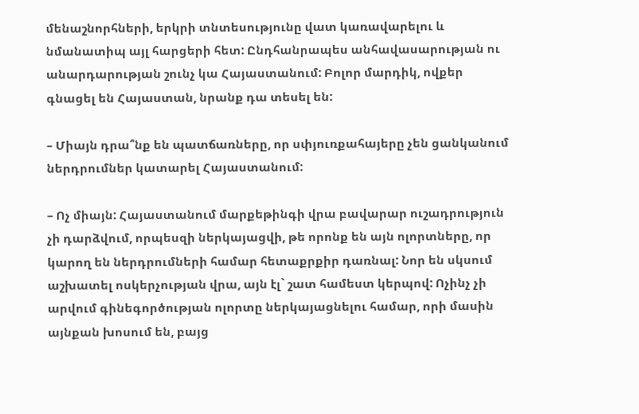մենաշնորհների, երկրի տնտեսությունը վատ կառավարելու և նմանատիպ այլ հարցերի հետ: Ընդհանրապես անհավասարության ու անարդարության շունչ կա Հայաստանում: Բոլոր մարդիկ, ովքեր գնացել են Հայաստան, նրանք դա տեսել են:

– Միայն դրա՞նք են պատճառները, որ սփյուռքահայերը չեն ցանկանում ներդրումներ կատարել Հայաստանում:

– Ոչ միայն: Հայաստանում մարքեթինգի վրա բավարար ուշադրություն չի դարձվում, որպեսզի ներկայացվի, թե որոնք են այն ոլորտները, որ կարող են ներդրումների համար հետաքրքիր դառնալ: Նոր են սկսում աշխատել ոսկերչության վրա, այն էլ` շատ համեստ կերպով: Ոչինչ չի արվում գինեգործության ոլորտը ներկայացնելու համար, որի մասին այնքան խոսում են, բայց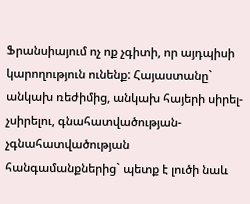Ֆրանսիայում ոչ ոք չգիտի, որ այդպիսի կարողություն ունենք: Հայաստանը` անկախ ռեժիմից, անկախ հայերի սիրել-չսիրելու, գնահատվածության-չգնահատվածության հանգամանքներից` պետք է լուծի նաև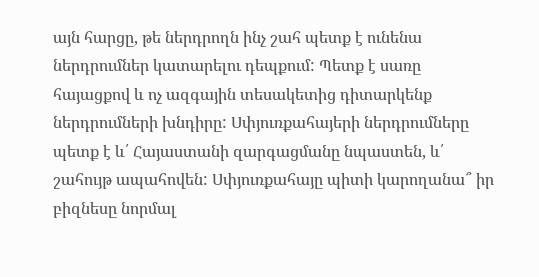այն հարցը, թե ներդրողն ինչ շահ պետք է ունենա ներդրումներ կատարելու դեպքում: Պետք է սառը հայացքով և ոչ ազգային տեսակետից դիտարկենք ներդրումների խնդիրը: Սփյուռքահայերի ներդրումները պետք է և՛ Հայաստանի զարգացմանը նպաստեն, և՛ շահույթ ապահովեն: Սփյուռքահայը պիտի կարողանա՞ իր բիզնեսը նորմալ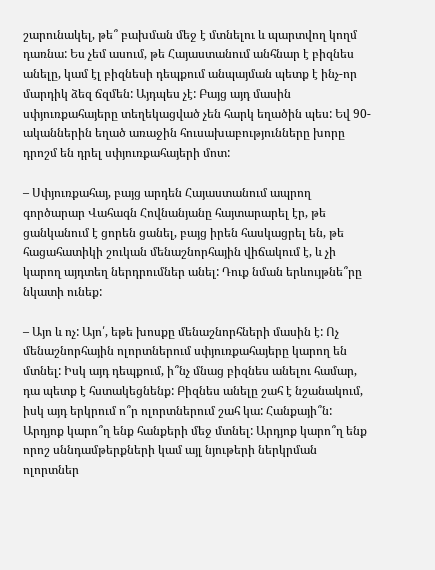շարունակել, թե՞ բախման մեջ է մտնելու և պարտվող կողմ դառնա: Ես չեմ ասում, թե Հայաստանում անհնար է բիզնես անելը, կամ էլ բիզնեսի դեպքում անպայման պետք է ինչ-որ մարդիկ ձեզ ճզմեն: Այդպես չէ: Բայց այդ մասին սփյուռքահայերը տեղեկացված չեն հարկ եղածին պես: Եվ 90-ականներին եղած առաջին հուսախաբությունները խորը դրոշմ են դրել սփյուռքահայերի մոտ:

– Սփյուռքահայ, բայց արդեն Հայաստանում ապրող գործարար Վահագն Հովնանյանը հայտարարել էր, թե ցանկանում է ցորեն ցանել, բայց իրեն հասկացրել են, թե հացահատիկի շուկան մենաշնորհային վիճակում է, և չի կարող այդտեղ ներդրումներ անել: Դուք նման երևույթնե՞րը նկատի ունեք:

– Այո և ոչ: Այո՛, եթե խոսքը մենաշնորհների մասին է: Ոչ մենաշնորհային ոլորտներում սփյուռքահայերը կարող են մտնել: Իսկ այդ դեպքում, ի՞նչ մնաց բիզնես անելու համար, դա պետք է հստակեցնենք: Բիզնես անելը շահ է նշանակում, իսկ այդ երկրում ո՞ր ոլորտներում շահ կա: Հանքայի՞ն: Արդյոք կարո՞ղ ենք հանքերի մեջ մտնել: Արդյոք կարո՞ղ ենք որոշ սննդամթերքների կամ այլ նյութերի ներկրման ոլորտներ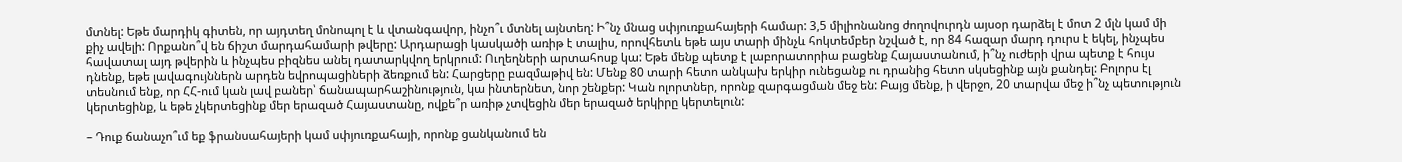մտնել: Եթե մարդիկ գիտեն, որ այդտեղ մոնոպոլ է և վտանգավոր, ինչո՞ւ մտնել այնտեղ: Ի՞նչ մնաց սփյուռքահայերի համար: 3,5 միլիոնանոց ժողովուրդն այսօր դարձել է մոտ 2 մլն կամ մի քիչ ավելի: Որքանո՞վ են ճիշտ մարդահամարի թվերը: Արդարացի կասկածի առիթ է տալիս, որովհետև եթե այս տարի մինչև հոկտեմբեր նշված է, որ 84 հազար մարդ դուրս է եկել, ինչպես հավատալ այդ թվերին և ինչպես բիզնես անել դատարկվող երկրում: Ուղեղների արտահոսք կա: Եթե մենք պետք է լաբորատորիա բացենք Հայաստանում, ի՞նչ ուժերի վրա պետք է հույս դնենք, եթե լավագույններն արդեն եվրոպացիների ձեռքում են: Հարցերը բազմաթիվ են: Մենք 80 տարի հետո անկախ երկիր ունեցանք ու դրանից հետո սկսեցինք այն քանդել: Բոլորս էլ տեսնում ենք, որ ՀՀ-ում կան լավ բաներ՝ ճանապարհաշինություն, կա ինտերնետ, նոր շենքեր: Կան ոլորտներ, որոնք զարգացման մեջ են: Բայց մենք, ի վերջո, 20 տարվա մեջ ի՞նչ պետություն կերտեցինք, և եթե չկերտեցինք մեր երազած Հայաստանը, ովքե՞ր առիթ չտվեցին մեր երազած երկիրը կերտելուն:

– Դուք ճանաչո՞ւմ եք ֆրանսահայերի կամ սփյուռքահայի, որոնք ցանկանում են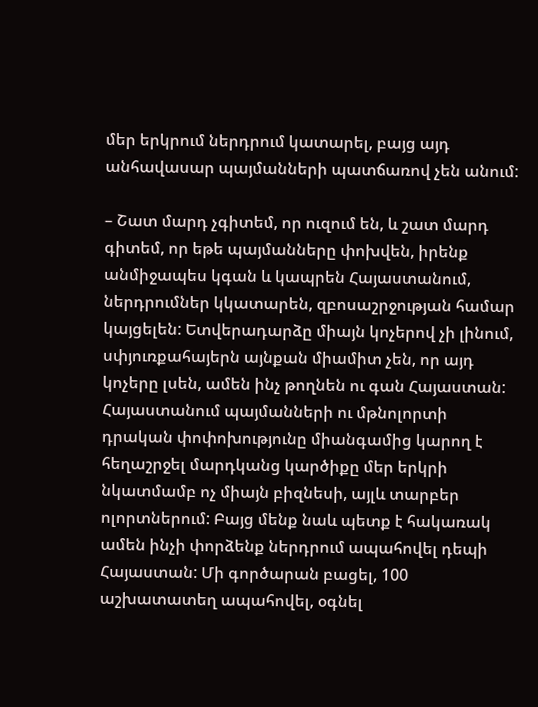մեր երկրում ներդրում կատարել, բայց այդ անհավասար պայմանների պատճառով չեն անում:

– Շատ մարդ չգիտեմ, որ ուզում են, և շատ մարդ գիտեմ, որ եթե պայմանները փոխվեն, իրենք անմիջապես կգան և կապրեն Հայաստանում, ներդրումներ կկատարեն, զբոսաշրջության համար կայցելեն: Ետվերադարձը միայն կոչերով չի լինում, սփյուռքահայերն այնքան միամիտ չեն, որ այդ կոչերը լսեն, ամեն ինչ թողնեն ու գան Հայաստան: Հայաստանում պայմանների ու մթնոլորտի դրական փոփոխությունը միանգամից կարող է հեղաշրջել մարդկանց կարծիքը մեր երկրի նկատմամբ ոչ միայն բիզնեսի, այլև տարբեր ոլորտներում: Բայց մենք նաև պետք է հակառակ ամեն ինչի փորձենք ներդրում ապահովել դեպի Հայաստան: Մի գործարան բացել, 100 աշխատատեղ ապահովել, օգնել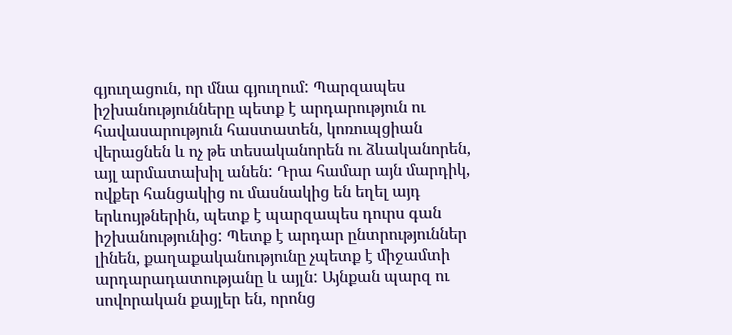գյուղացուն, որ մնա գյուղում: Պարզապես իշխանությունները պետք է արդարություն ու հավասարություն հաստատեն, կոռուպցիան վերացնեն և ոչ թե տեսականորեն ու ձևականորեն, այլ արմատախիլ անեն: Դրա համար այն մարդիկ, ովքեր հանցակից ու մասնակից են եղել այդ երևույթներին, պետք է պարզապես դուրս գան իշխանությունից: Պետք է արդար ընտրություններ լինեն, քաղաքականությունը չպետք է միջամտի արդարադատությանը և այլն: Այնքան պարզ ու սովորական քայլեր են, որոնց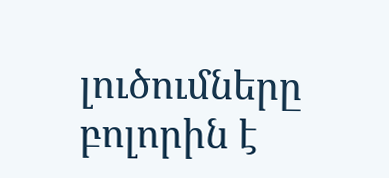լուծումները բոլորին է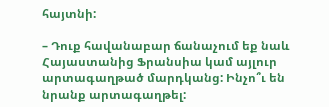հայտնի:

– Դուք հավանաբար ճանաչում եք նաև Հայաստանից Ֆրանսիա կամ այլուր արտագաղթած մարդկանց: Ինչո՞ւ են նրանք արտագաղթել: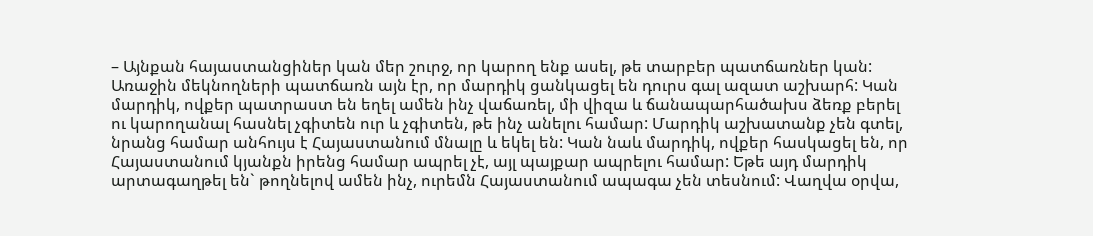– Այնքան հայաստանցիներ կան մեր շուրջ, որ կարող ենք ասել, թե տարբեր պատճառներ կան: Առաջին մեկնողների պատճառն այն էր, որ մարդիկ ցանկացել են դուրս գալ ազատ աշխարհ: Կան մարդիկ, ովքեր պատրաստ են եղել ամեն ինչ վաճառել, մի վիզա և ճանապարհածախս ձեռք բերել ու կարողանալ հասնել չգիտեն ուր և չգիտեն, թե ինչ անելու համար: Մարդիկ աշխատանք չեն գտել, նրանց համար անհույս է Հայաստանում մնալը և եկել են: Կան նաև մարդիկ, ովքեր հասկացել են, որ Հայաստանում կյանքն իրենց համար ապրել չէ, այլ պայքար ապրելու համար: Եթե այդ մարդիկ արտագաղթել են` թողնելով ամեն ինչ, ուրեմն Հայաստանում ապագա չեն տեսնում: Վաղվա օրվա,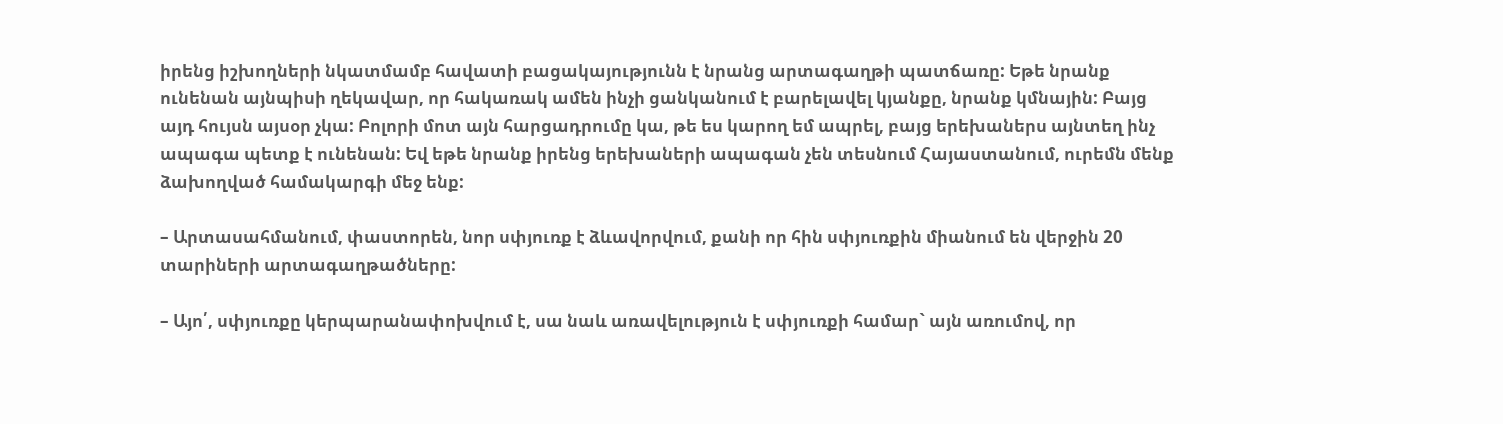իրենց իշխողների նկատմամբ հավատի բացակայությունն է նրանց արտագաղթի պատճառը: Եթե նրանք ունենան այնպիսի ղեկավար, որ հակառակ ամեն ինչի ցանկանում է բարելավել կյանքը, նրանք կմնային: Բայց այդ հույսն այսօր չկա: Բոլորի մոտ այն հարցադրումը կա, թե ես կարող եմ ապրել, բայց երեխաներս այնտեղ ինչ ապագա պետք է ունենան: Եվ եթե նրանք իրենց երեխաների ապագան չեն տեսնում Հայաստանում, ուրեմն մենք ձախողված համակարգի մեջ ենք:

– Արտասահմանում, փաստորեն, նոր սփյուռք է ձևավորվում, քանի որ հին սփյուռքին միանում են վերջին 20 տարիների արտագաղթածները:

– Այո՛, սփյուռքը կերպարանափոխվում է, սա նաև առավելություն է սփյուռքի համար` այն առումով, որ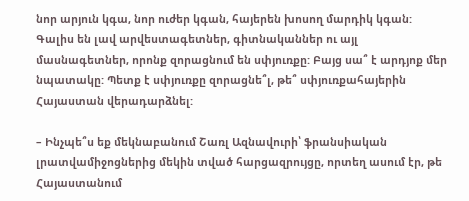նոր արյուն կգա, նոր ուժեր կգան, հայերեն խոսող մարդիկ կգան: Գալիս են լավ արվեստագետներ, գիտնականներ ու այլ մասնագետներ, որոնք զորացնում են սփյուռքը: Բայց սա՞ է արդյոք մեր նպատակը: Պետք է սփյուռքը զորացնե՞լ, թե՞ սփյուռքահայերին Հայաստան վերադարձնել:

– Ինչպե՞ս եք մեկնաբանում Շառլ Ազնավուրի՝ ֆրանսիական լրատվամիջոցներից մեկին տված հարցազրույցը, որտեղ ասում էր, թե Հայաստանում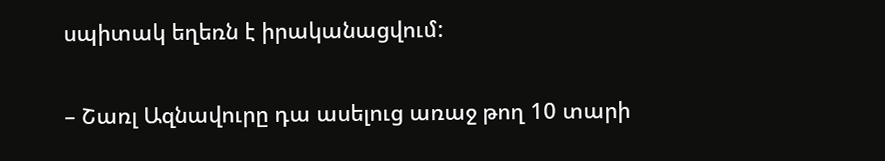սպիտակ եղեռն է իրականացվում:

– Շառլ Ազնավուրը դա ասելուց առաջ թող 10 տարի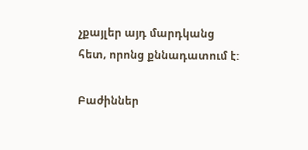չքայլեր այդ մարդկանց հետ, որոնց քննադատում է:

Բաժիններ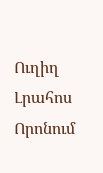Ուղիղ
Լրահոս
Որոնում